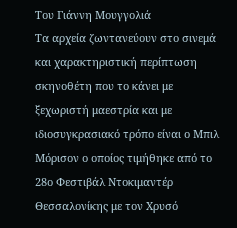Του Γιάννη Μουγγολιά
Τα αρχεία ζωντανεύουν στο σινεμά και χαρακτηριστική περίπτωση σκηνοθέτη που το κάνει με ξεχωριστή μαεστρία και με ιδιοσυγκρασιακό τρόπο είναι ο Μπιλ Μόρισον ο οποίος τιμήθηκε από το 28ο Φεστιβάλ Ντοκιμαντέρ Θεσσαλονίκης με τον Χρυσό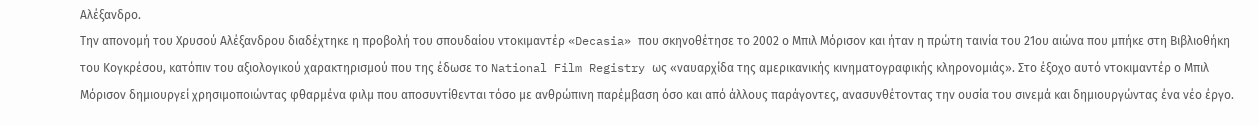Αλέξανδρο.
Την απονομή του Χρυσού Αλέξανδρου διαδέχτηκε η προβολή του σπουδαίου ντοκιμαντέρ «Decasia» που σκηνοθέτησε το 2002 ο Μπιλ Μόρισον και ήταν η πρώτη ταινία του 21ου αιώνα που μπήκε στη Βιβλιοθήκη του Κογκρέσου, κατόπιν του αξιολογικού χαρακτηρισμού που της έδωσε το National Film Registry ως «ναυαρχίδα της αμερικανικής κινηματογραφικής κληρονομιάς». Στο έξοχο αυτό ντοκιμαντέρ ο Μπιλ Μόρισον δημιουργεί χρησιμοποιώντας φθαρμένα φιλμ που αποσυντίθενται τόσο με ανθρώπινη παρέμβαση όσο και από άλλους παράγοντες, ανασυνθέτοντας την ουσία του σινεμά και δημιουργώντας ένα νέο έργο.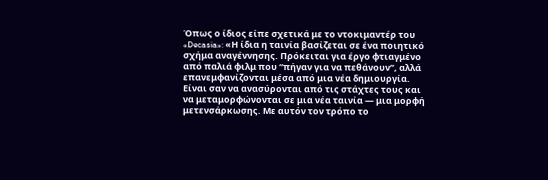Όπως ο ίδιος είπε σχετικά με το ντοκιμαντέρ του «Decasia»: «Η ίδια η ταινία βασίζεται σε ένα ποιητικό σχήμα αναγέννησης. Πρόκειται για έργο φτιαγμένο από παλιά φιλμ που “πήγαν για να πεθάνουν”, αλλά επανεμφανίζονται μέσα από μια νέα δημιουργία. Είναι σαν να ανασύρονται από τις στάχτες τους και να μεταμορφώνονται σε μια νέα ταινία — μια μορφή μετενσάρκωσης. Mε αυτόν τον τρόπο το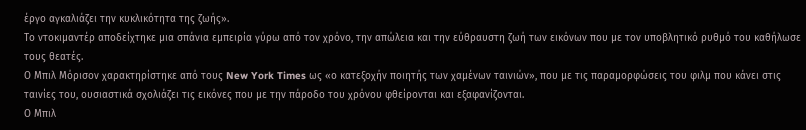έργο αγκαλιάζει την κυκλικότητα της ζωής».
Το ντοκιμαντέρ αποδείχτηκε μια σπάνια εμπειρία γύρω από τον χρόνο, την απώλεια και την εύθραυστη ζωή των εικόνων που με τον υποβλητικό ρυθμό του καθήλωσε τους θεατές.
Ο Μπιλ Μόρισον χαρακτηρίστηκε από τους New York Times ως «ο κατεξοχήν ποιητής των χαμένων ταινιών», που με τις παραμορφώσεις του φιλμ που κάνει στις ταινίες του, ουσιαστικά σχολιάζει τις εικόνες που με την πάροδο του χρόνου φθείρονται και εξαφανίζονται.
Ο Μπιλ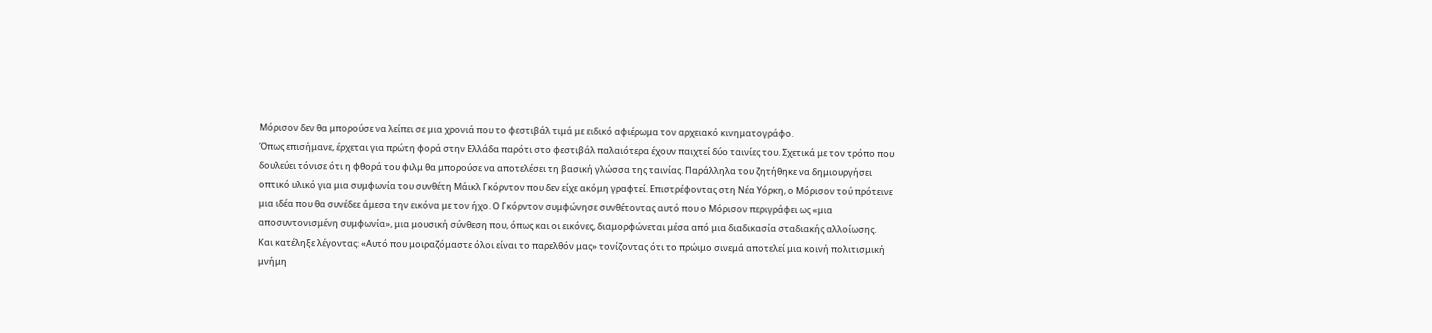Μόρισον δεν θα μπορούσε να λείπει σε μια χρονιά που το φεστιβάλ τιμά με ειδικό αφιέρωμα τον αρχειακό κινηματογράφο.
Όπως επισήμανε, έρχεται για πρώτη φορά στην Ελλάδα παρότι στο φεστιβάλ παλαιότερα έχουν παιχτεί δύο ταινίες του. Σχετικά με τον τρόπο που δουλεύει τόνισε ότι η φθορά του φιλμ θα μπορούσε να αποτελέσει τη βασική γλώσσα της ταινίας. Παράλληλα του ζητήθηκε να δημιουργήσει οπτικό υλικό για μια συμφωνία του συνθέτη Μάικλ Γκόρντον που δεν είχε ακόμη γραφτεί. Επιστρέφοντας στη Νέα Υόρκη, ο Μόρισον τού πρότεινε μια ιδέα που θα συνέδεε άμεσα την εικόνα με τον ήχο. Ο Γκόρντον συμφώνησε συνθέτοντας αυτό που ο Μόρισον περιγράφει ως «μια αποσυντονισμένη συμφωνία», μια μουσική σύνθεση που, όπως και οι εικόνες, διαμορφώνεται μέσα από μια διαδικασία σταδιακής αλλοίωσης.
Και κατέληξε λέγοντας: «Αυτό που μοιραζόμαστε όλοι είναι το παρελθόν μας» τονίζοντας ότι το πρώιμο σινεμά αποτελεί μια κοινή πολιτισμική μνήμη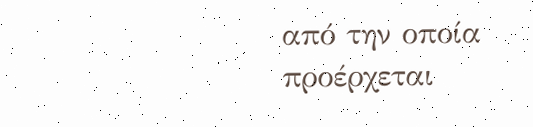από την οποία προέρχεται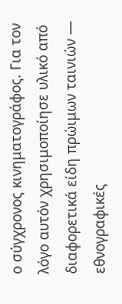ο σύγχρονος κινηματογράφος. Για τον λόγο αυτόν χρησιμοποίησε υλικό από διαφορετικά είδη πρώιμων ταινιών — εθνογραφικές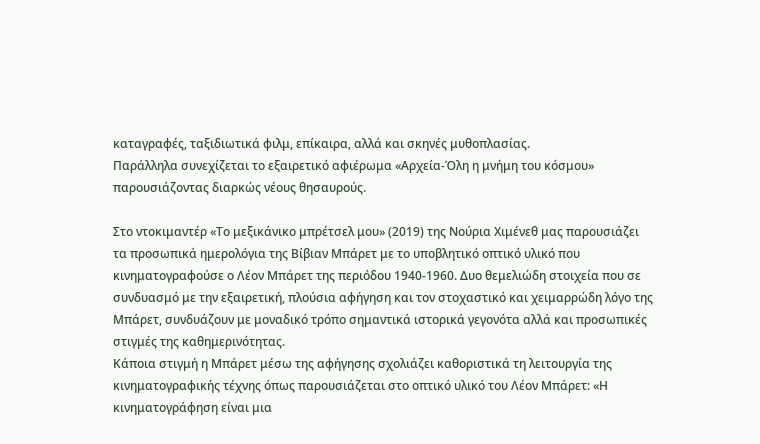καταγραφές, ταξιδιωτικά φιλμ, επίκαιρα, αλλά και σκηνές μυθοπλασίας.
Παράλληλα συνεχίζεται το εξαιρετικό αφιέρωμα «Αρχεία-Όλη η μνήμη του κόσμου» παρουσιάζοντας διαρκώς νέους θησαυρούς.

Στο ντοκιμαντέρ «Το μεξικάνικο μπρέτσελ μου» (2019) της Νούρια Χιμένεθ μας παρουσιάζει τα προσωπικά ημερολόγια της Βίβιαν Μπάρετ με το υποβλητικό οπτικό υλικό που κινηματογραφούσε ο Λέον Μπάρετ της περιόδου 1940-1960. Δυο θεμελιώδη στοιχεία που σε συνδυασμό με την εξαιρετική, πλούσια αφήγηση και τον στοχαστικό και χειμαρρώδη λόγο της Μπάρετ, συνδυάζουν με μοναδικό τρόπο σημαντικά ιστορικά γεγονότα αλλά και προσωπικές στιγμές της καθημερινότητας.
Κάποια στιγμή η Μπάρετ μέσω της αφήγησης σχολιάζει καθοριστικά τη λειτουργία της κινηματογραφικής τέχνης όπως παρουσιάζεται στο οπτικό υλικό του Λέον Μπάρετ: «Η κινηματογράφηση είναι μια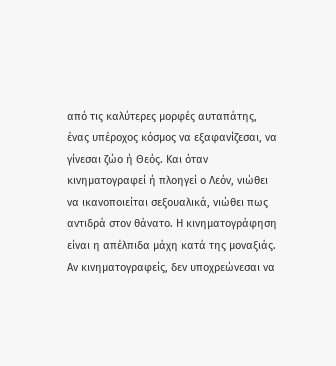από τις καλύτερες μορφές αυταπάτης, ένας υπέροχος κόσμος να εξαφανίζεσαι, να γίνεσαι ζώο ή Θεός. Και όταν κινηματογραφεί ή πλοηγεί ο Λεόν, νιώθει να ικανοποιείται σεξουαλικά, νιώθει πως αντιδρά στον θάνατο. Η κινηματογράφηση είναι η απέλπιδα μάχη κατά της μοναξιάς. Αν κινηματογραφείς, δεν υποχρεώνεσαι να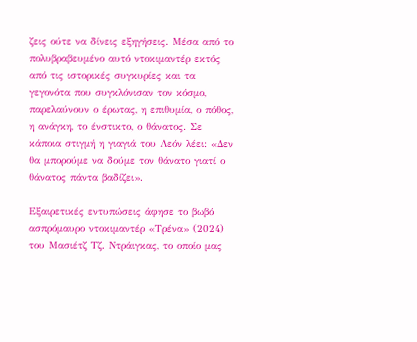ζεις ούτε να δίνεις εξηγήσεις. Μέσα από το πολυβραβευμένο αυτό ντοκιμαντέρ εκτός από τις ιστορικές συγκυρίες και τα γεγονότα που συγκλόνισαν τον κόσμο, παρελαύνουν ο έρωτας, η επιθυμία, ο πόθος, η ανάγκη, το ένστικτο, ο θάνατος. Σε κάποια στιγμή η γιαγιά του Λεόν λέει: «Δεν θα μπορούμε να δούμε τον θάνατο γιατί ο θάνατος πάντα βαδίζει».

Εξαιρετικές εντυπώσεις άφησε το βωβό ασπρόμαυρο ντοκιμαντέρ «Τρένα» (2024) του Μασιέτζ Τζ. Ντράιγκας, το οποίο μας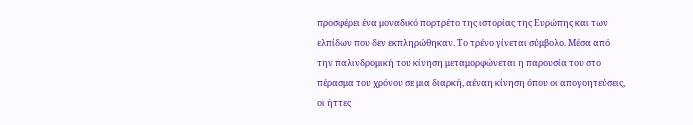προσφέρει ένα μοναδικό πορτρέτο της ιστορίας της Ευρώπης και των ελπίδων που δεν εκπληρώθηκαν. Το τρένο γίνεται σύμβολο. Μέσα από την παλινδρομική του κίνηση μεταμορφώνεται η παρουσία του στο πέρασμα του χρόνου σε μια διαρκή, αέναη κίνηση όπου οι απογοητεύσεις, οι ήττες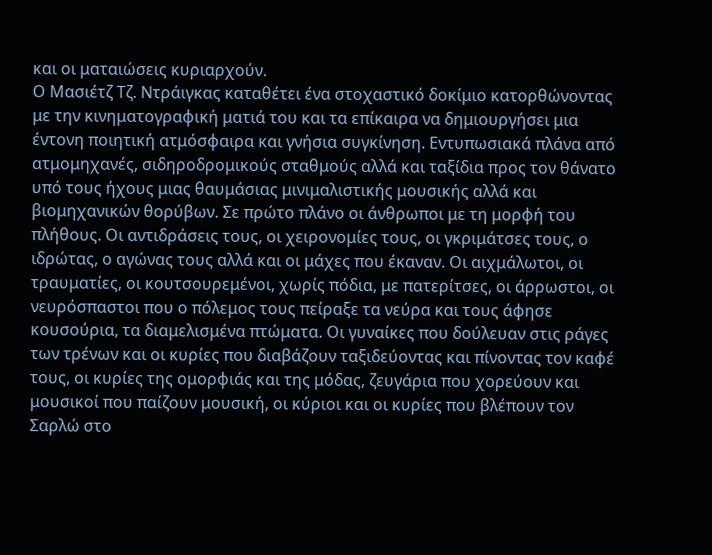και οι ματαιώσεις κυριαρχούν.
Ο Μασιέτζ Τζ. Ντράιγκας καταθέτει ένα στοχαστικό δοκίμιο κατορθώνοντας με την κινηματογραφική ματιά του και τα επίκαιρα να δημιουργήσει μια έντονη ποιητική ατμόσφαιρα και γνήσια συγκίνηση. Εντυπωσιακά πλάνα από ατμομηχανές, σιδηροδρομικούς σταθμούς αλλά και ταξίδια προς τον θάνατο υπό τους ήχους μιας θαυμάσιας μινιμαλιστικής μουσικής αλλά και βιομηχανικών θορύβων. Σε πρώτο πλάνο οι άνθρωποι με τη μορφή του πλήθους. Οι αντιδράσεις τους, οι χειρονομίες τους, οι γκριμάτσες τους, ο ιδρώτας, ο αγώνας τους αλλά και οι μάχες που έκαναν. Οι αιχμάλωτοι, οι τραυματίες, οι κουτσουρεμένοι, χωρίς πόδια, με πατερίτσες, οι άρρωστοι, οι νευρόσπαστοι που ο πόλεμος τους πείραξε τα νεύρα και τους άφησε κουσούρια, τα διαμελισμένα πτώματα. Οι γυναίκες που δούλευαν στις ράγες των τρένων και οι κυρίες που διαβάζουν ταξιδεύοντας και πίνοντας τον καφέ τους, οι κυρίες της ομορφιάς και της μόδας, ζευγάρια που χορεύουν και μουσικοί που παίζουν μουσική, οι κύριοι και οι κυρίες που βλέπουν τον Σαρλώ στο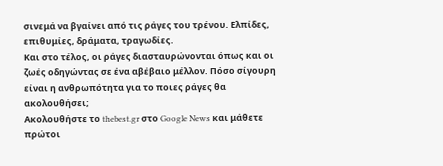σινεμά να βγαίνει από τις ράγες του τρένου. Ελπίδες, επιθυμίες, δράματα, τραγωδίες.
Και στο τέλος, οι ράγες διασταυρώνονται όπως και οι ζωές οδηγώντας σε ένα αβέβαιο μέλλον. Πόσο σίγουρη είναι η ανθρωπότητα για το ποιες ράγες θα ακολουθήσει;
Ακολουθήστε το thebest.gr στο Google News και μάθετε πρώτοι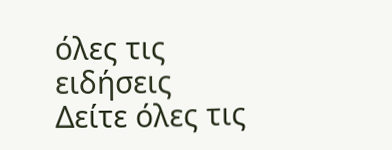όλες τις ειδήσεις
Δείτε όλες τις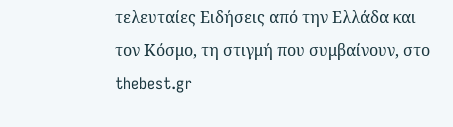τελευταίες Ειδήσεις από την Ελλάδα και τον Κόσμο, τη στιγμή που συμβαίνουν, στο thebest.gr